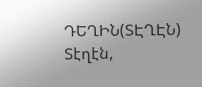ԴԵՂԻՆ(ՏԷՂԷՆ)
Տէղէն,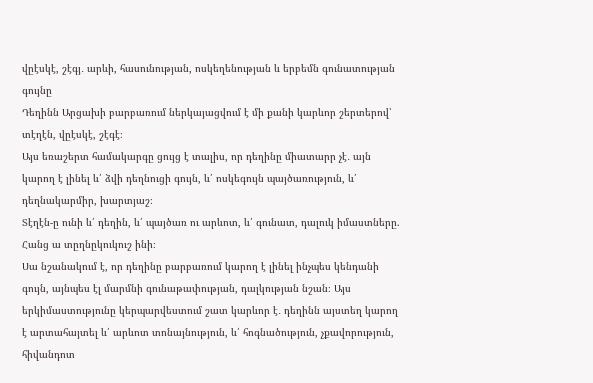վըէսկէ, շէգյ․ արևի, հասունության, ոսկեղենության և երբեմն գունատության գույնը
Դեղինն Արցախի բարբառում ներկայացվում է մի քանի կարևոր շերտերով՝ տէղէն, վըէսկէ, շէգէ։
Այս եռաշերտ համակարգը ցույց է տալիս, որ դեղինը միատարր չէ․ այն կարող է լինել և՛ ձվի դեղնուցի գույն, և՛ ոսկեգույն պայծառություն, և՛ դեղնակարմիր, խարտյաշ։
Տէղէն-ը ունի և՛ դեղին, և՛ պայծառ ու արևոտ, և՛ գունատ, դալուկ իմաստները.
Հանց ա տըղնըկուկուշ ինի։
Սա նշանակում է, որ դեղինը բարբառում կարող է լինել ինչպես կենդանի գույն, այնպես էլ մարմնի գունաթափության, դալկության նշան։ Այս երկիմաստությունը կերպարվեստում շատ կարևոր է․ դեղինն այստեղ կարող է արտահայտել և՛ արևոտ տոնայնություն, և՛ հոգնածություն, չքավորություն, հիվանդոտ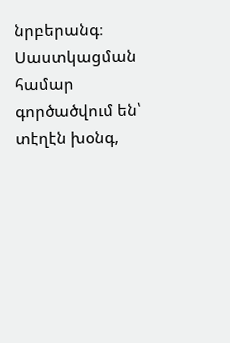նրբերանգ։
Սաստկացման համար գործածվում են՝
տէղէն խօնգ,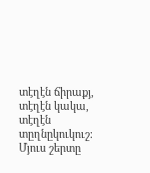տէղէն ճիրաքյ,
տէղէն կակա,
տէղէն տըղնըկուկուշ։
Մյուս շերտը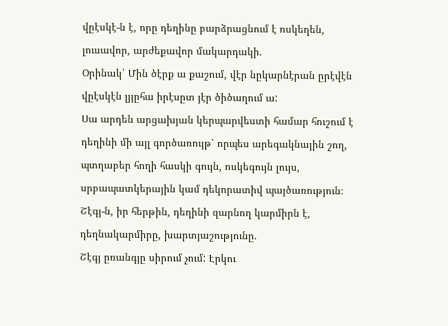վըէսկէ-ն է, որը դեղինը բարձրացնում է ոսկեղեն, լուսավոր, արժեքավոր մակարդակի.
Օրինակ՝ Մին ծէրք ա քաշում, վէր նըկարնէրան ըրէվէն վըէսկէն լյյըհա իրէսըտ յէր ծիծաղում ա:
Սա արդեն արցախյան կերպարվեստի համար հուշում է դեղինի մի այլ գործառույթ՝ որպես արեգակնային շող, պտղաբեր հողի հասկի գույն, ոսկեգույն լույս, սրբապատկերային կամ դեկորատիվ պայծառություն։
Շէգյ-ն, իր հերթին, դեղինի զարնող կարմիրն է, դեղնակարմիրը, խարտյաշությունը.
Շէգյ ըռանգյը սիրում չում: Էրկու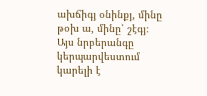ախճիգյ օնինքյ, մինը թօխ ա, մինը՝ շէգյ։
Այս նրբերանգը կերպարվեստում կարելի է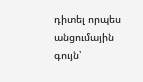դիտել որպես անցումային գույն՝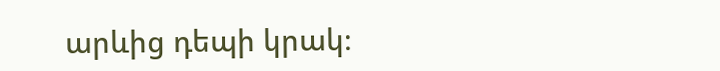արևից դեպի կրակ։